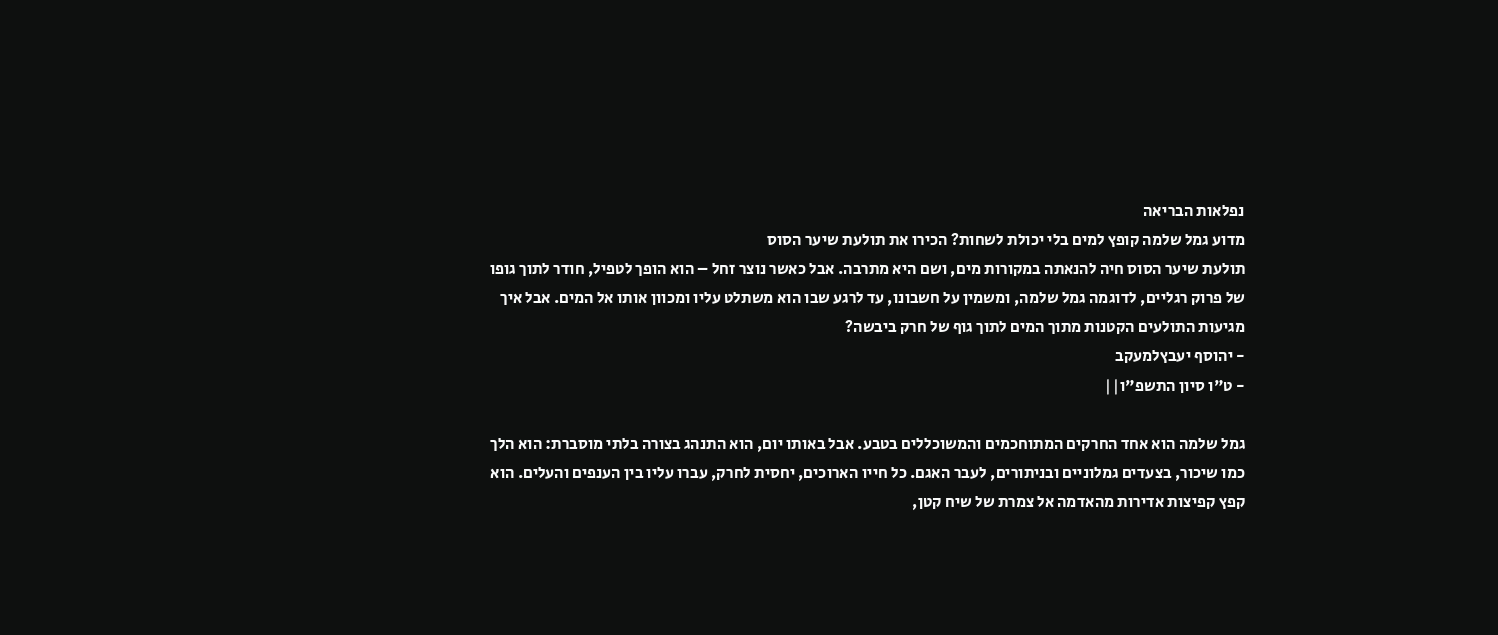נפלאות הבריאה
מדוע גמל שלמה קופץ למים בלי יכולת לשחות? הכירו את תולעת שיער הסוס
תולעת שיער הסוס חיה להנאתה במקורות מים, ושם היא מתרבה. אבל כאשר נוצר זחל – הוא הופך לטפיל, חודר לתוך גופו של פרוק רגליים, לדוגמה גמל שלמה, ומשמין על חשבונו, עד לרגע שבו הוא משתלט עליו ומכוון אותו אל המים. אבל איך מגיעות התולעים הקטנות מתוך המים לתוך גוף של חרק ביבשה?
- יהוסף יעבץלמעקב
- ט"ו סיון התשפ"ו||

גמל שלמה הוא אחד החרקים המתוחכמים והמשוכללים בטבע. אבל באותו יום, הוא התנהג בצורה בלתי מוסברת: הוא הלך כמו שיכור, בצעדים גמלוניים ובניתורים, לעבר האגם. כל חייו הארוכים, יחסית לחרק, עברו עליו בין הענפים והעלים. הוא קפץ קפיצות אדירות מהאדמה אל צמרת של שיח קטן,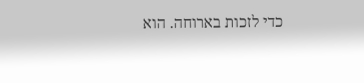כדי לזכות בארוחה. הוא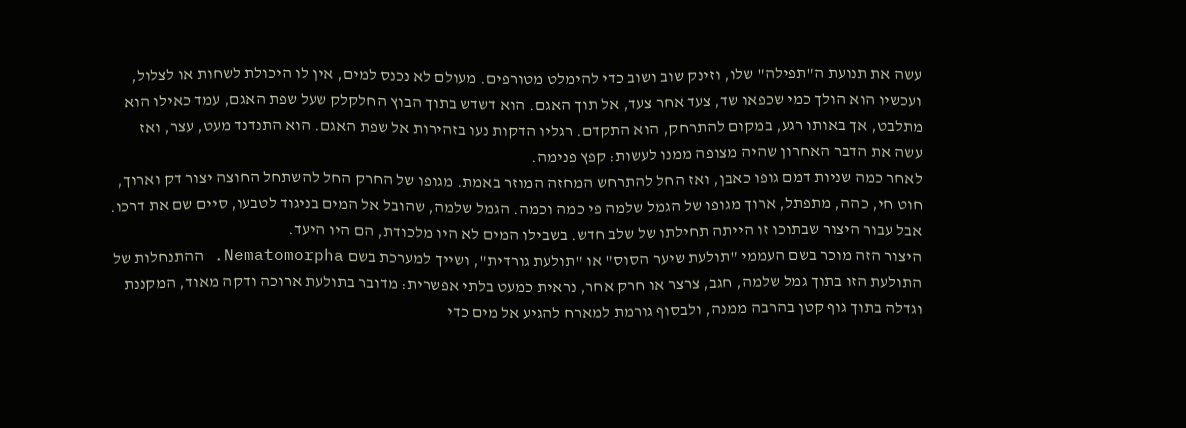עשה את תנועת ה"תפילה" שלו, וזינק שוב ושוב כדי להימלט מטורפים. מעולם לא נכנס למים, אין לו היכולת לשחות או לצלול, ועכשיו הוא הולך כמי שכפאו שד, צעד אחר צעד, אל תוך האגם. הוא דשדש בתוך הבוץ החלקלק שעל שפת האגם, עמד כאילו הוא מתלבט, אך באותו רגע, במקום להתרחק, הוא התקדם. רגליו הדקות נעו בזהירות אל שפת האגם. הוא התנדנד מעט, עצר, ואז עשה את הדבר האחרון שהיה מצופה ממנו לעשות: קפץ פנימה.
לאחר כמה שניות דמם גופו כאבן, ואז החל להתרחש המחזה המוזר באמת. מגופו של החרק החל להשתחל החוצה יצור דק וארוך, חוט חי, כהה, מתפתל, ארוך מגופו של הגמל שלמה פי כמה וכמה. הגמל שלמה, שהובל אל המים בניגוד לטבעו, סיים שם את דרכו. אבל עבור היצור שבתוכו זו הייתה תחילתו של שלב חדש. בשבילו המים לא היו מלכודת, הם היו היעד.
היצור הזה מוכר בשם העממי "תולעת שיער הסוס" או "תולעת גורדית", ושייך למערכת בשם Nematomorpha. ההתנחלות של התולעת הזו בתוך גמל שלמה, חגב, צרצר או חרק אחר, נראית כמעט בלתי אפשרית: מדובר בתולעת ארוכה ודקה מאוד, המקננת וגדלה בתוך גוף קטן בהרבה ממנה, ולבסוף גורמת למארח להגיע אל מים כדי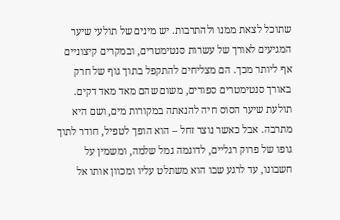שתוכל לצאת ממנו ולהתרבות. יש מינים של תולעי שיער המגיעים לאורך של עשרות סנטימטרים, ובמקרים קיצוניים אף ליותר מכך. הם מצליחים להתקפל בתוך גוף של חרק באורך סנטימטרים ספורים, משום שהם מאד מאד דקים.
תולעת שיער הסוס חיה להנאתה במקורות מים, ושם היא מתרבה. אבל כאשר נוצר זחל – הוא הופך לטפיל, חודר לתוך גופו של פרוק רגליים, לדוגמה גמל שלמה, ומשמין על חשבונו, עד לרגע שבו הוא משתלט עליו ומכוון אותו אל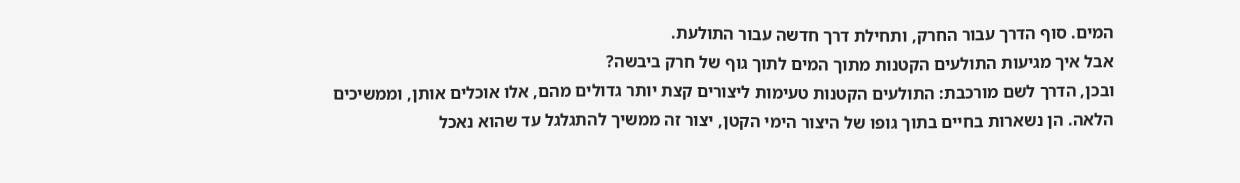המים. סוף הדרך עבור החרק, ותחילת דרך חדשה עבור התולעת.
אבל איך מגיעות התולעים הקטנות מתוך המים לתוך גוף של חרק ביבשה?
ובכן, הדרך לשם מורכבת: התולעים הקטנות טעימות ליצורים קצת יותר גדולים מהם, אלו אוכלים אותן, וממשיכים הלאה. הן נשארות בחיים בתוך גופו של היצור הימי הקטן, יצור זה ממשיך להתגלגל עד שהוא נאכל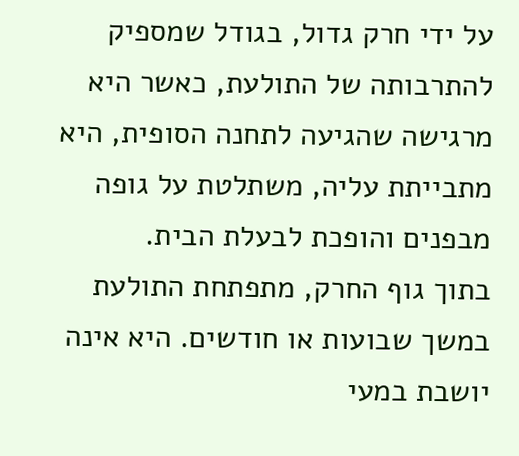על ידי חרק גדול, בגודל שמספיק להתרבותה של התולעת, כאשר היא מרגישה שהגיעה לתחנה הסופית, היא מתבייתת עליה, משתלטת על גופה מבפנים והופכת לבעלת הבית.
בתוך גוף החרק, מתפתחת התולעת במשך שבועות או חודשים. היא אינה יושבת במעי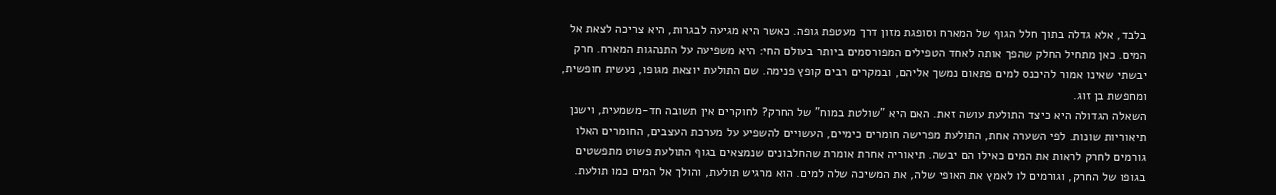בלבד, אלא גדלה בתוך חלל הגוף של המארח וסופגת מזון דרך מעטפת גופה. כאשר היא מגיעה לבגרות, היא צריכה לצאת אל המים. כאן מתחיל החלק שהפך אותה לאחד הטפילים המפורסמים ביותר בעולם החי: היא משפיעה על התנהגות המארח. חרק יבשתי שאינו אמור להיכנס למים פתאום נמשך אליהם, ובמקרים רבים קופץ פנימה. שם התולעת יוצאת מגופו, נעשית חופשית, ומחפשת בן זוג.
השאלה הגדולה היא כיצד התולעת עושה זאת. האם היא "שולטת במוח" של החרק? לחוקרים אין תשובה חד-משמעית, וישנן תיאוריות שונות. לפי השערה אחת, התולעת מפרישה חומרים כימיים, העשויים להשפיע על מערכת העצבים, החומרים האלו גורמים לחרק לראות את המים כאילו הם יבשה. תיאוריה אחרת אומרת שהחלבונים שנמצאים בגוף התולעת פשוט מתפשטים בגופו של החרק, וגורמים לו לאמץ את האופי שלה, את המשיכה שלה למים. הוא מרגיש תולעת, והולך אל המים כמו תולעת.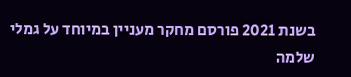בשנת 2021 פורסם מחקר מעניין במיוחד על גמלי שלמה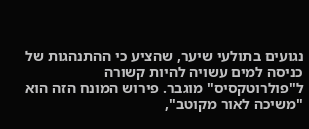נגועים בתולעי שיער, שהציע כי ההתנהגות של כניסה למים עשויה להיות קשורה ל"פולרוטקסיס" מוגבר. פירוש המונח הזה הוא "משיכה לאור מקוטב",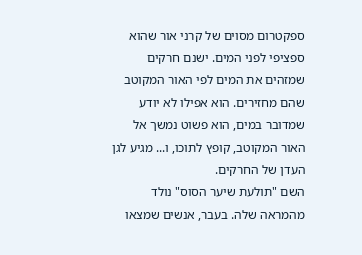ספקטרום מסוים של קרני אור שהוא ספציפי לפני המים. ישנם חרקים שמזהים את המים לפי האור המקוטב שהם מחזירים. הוא אפילו לא יודע שמדובר במים, הוא פשוט נמשך אל האור המקוטב, קופץ לתוכו, ו... מגיע לגן העדן של החרקים.
השם "תולעת שיער הסוס" נולד מהמראה שלה. בעבר, אנשים שמצאו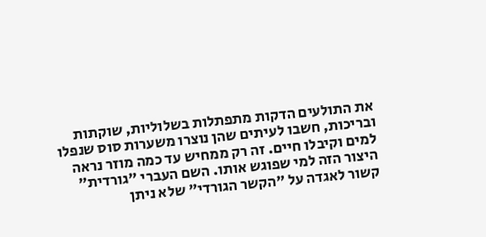את התולעים הדקות מתפתלות בשלוליות, שוקתות ובריכות, חשבו לעיתים שהן נוצרו משערות סוס שנפלו למים וקיבלו חיים. זה רק ממחיש עד כמה מוזר נראה היצור הזה למי שפוגש אותו. השם העברי "גורדית" קשור לאגדה על "הקשר הגורדי" שלא ניתן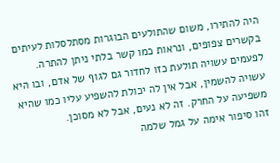היה להתירו, משום שהתולעים הבוגרות מסתלסלות לעיתים בקשרים צפופים, ונראות כמו קשר בלתי ניתן להתרה.
לפעמים עשויה תולעת כזו לחדור גם לגוף של אדם, ובו היא עשויה להשמין, אבל אין לה יכולת להשפיע עליו כמו שהיא משפיעה על החרק. זה לא נעים, אבל לא מסוכן.
זהו סיפור אימה על גמל שלמה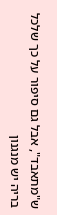ש"מתאבד", אבל גם סיפור על כך שלכל בריה יש מנגנון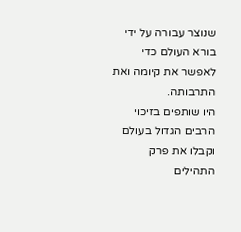שנוצר עבורה על ידי בורא העולם כדי לאפשר את קיומה ואת התרבותה.
היו שותפים בזיכוי הרבים הגדול בעולם וקבלו את פרק התהילים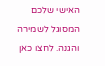האישי שלכם המסוגל לשמירה והגנה. לחצו כאן